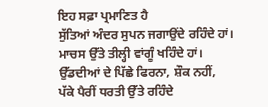ਇਹ ਸਫ਼ਾ ਪ੍ਰਮਾਣਿਤ ਹੈ
ਸੁੱਤਿਆਂ ਅੰਦਰ ਸੁਪਨ ਜਗਾਉਂਦੇ ਰਹਿੰਦੇ ਹਾਂ।
ਮਾਚਸ ਉੱਤੇ ਤੀਲ੍ਹੀ ਵਾਂਗੂੰ ਖਹਿੰਦੇ ਹਾਂ।
ਉੱਡਦੀਆਂ ਦੇ ਪਿੱਛੇ ਫਿਰਨਾ, ਸ਼ੌਕ ਨਹੀਂ,
ਪੱਕੇ ਪੈਰੀਂ ਧਰਤੀ ਉੱਤੇ ਰਹਿੰਦੇ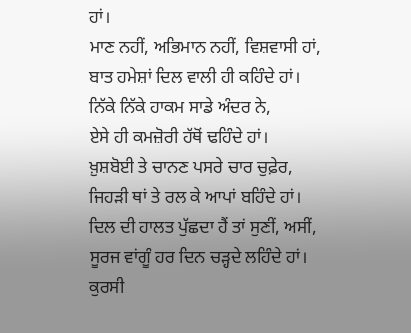ਹਾਂ।
ਮਾਣ ਨਹੀਂ, ਅਭਿਮਾਨ ਨਹੀਂ, ਵਿਸ਼ਵਾਸੀ ਹਾਂ,
ਬਾਤ ਹਮੇਸ਼ਾਂ ਦਿਲ ਵਾਲੀ ਹੀ ਕਹਿੰਦੇ ਹਾਂ।
ਨਿੱਕੇ ਨਿੱਕੇ ਹਾਕਮ ਸਾਡੇ ਅੰਦਰ ਨੇ,
ਏਸੇ ਹੀ ਕਮਜ਼ੋਰੀ ਹੱਥੋਂ ਢਹਿੰਦੇ ਹਾਂ।
ਖ਼ੁਸ਼ਬੋਈ ਤੇ ਚਾਨਣ ਪਸਰੇ ਚਾਰ ਚੁਫ਼ੇਰ,
ਜਿਹੜੀ ਥਾਂ ਤੇ ਰਲ ਕੇ ਆਪਾਂ ਬਹਿੰਦੇ ਹਾਂ।
ਦਿਲ ਦੀ ਹਾਲਤ ਪੁੱਛਦਾ ਹੈਂ ਤਾਂ ਸੁਣੀਂ, ਅਸੀਂ,
ਸੂਰਜ ਵਾਂਗੂੰ ਹਰ ਦਿਨ ਚੜ੍ਹਦੇ ਲਹਿੰਦੇ ਹਾਂ।
ਕੁਰਸੀ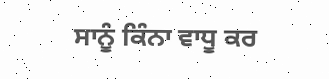ਸਾਨੂੰ ਕਿੰਨਾ ਵਾਧੂ ਕਰ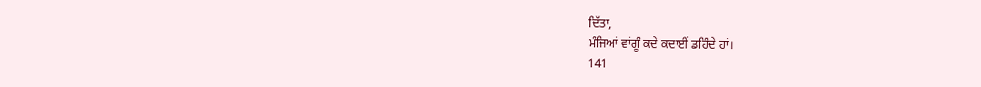ਦਿੱਤਾ,
ਮੰਜਿਆਂ ਵਾਂਗੂੰ ਕਦੇ ਕਦਾਈਂ ਡਹਿੰਦੇ ਹਾਂ।
141